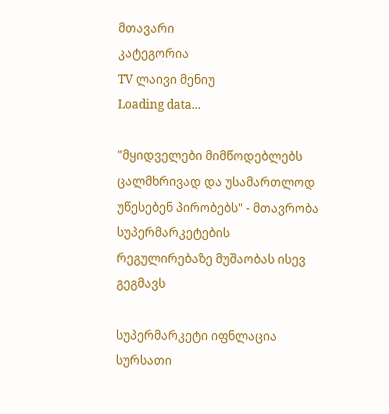მთავარი
კატეგორია
TV ლაივი მენიუ
Loading data...

"მყიდველები მიმწოდებლებს ცალმხრივად და უსამართლოდ უწესებენ პირობებს" - მთავრობა სუპერმარკეტების რეგულირებაზე მუშაობას ისევ გეგმავს

სუპერმარკეტი იფნლაცია სურსათი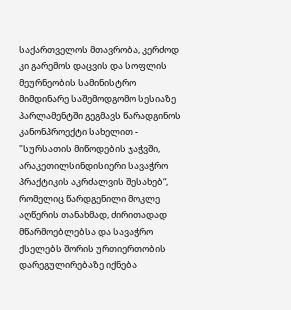საქართველოს მთავრობა, კერძოდ კი გარემოს დაცვის და სოფლის მეურნეობის სამინისტრო მიმდინარე საშემოდგომო სესიაზე პარლამენტში გეგმავს წარადგინოს კანონპროექტი სახელით - "სურსათის მიწოდების ჯაჭვში, არაკეთილსინდისიერი სავაჭრო პრაქტიკის აკრძალვის შესახებ“, რომელიც წარდგენილი მოკლე აღწერის თანახმად, ძირითადად მწარმოებლებსა და სავაჭრო ქსელებს შორის ურთიერთობის დარეგულირებაზე იქნება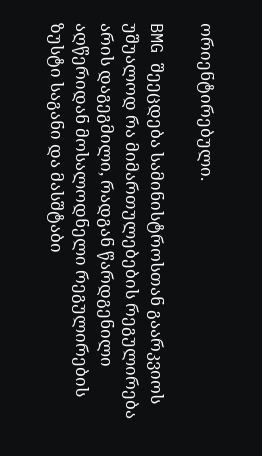ორიენტირებული.

BMG შეეცდება სამინისტროსთან გაარკვიოს უშუალოდ რა მიმართულებების რეგულირება არის დაგეგმილი, რადგან წარდგენილი აღწერიდან მოსალოდნელი რეგულირების ზუსტი საგანი და მასშტაბი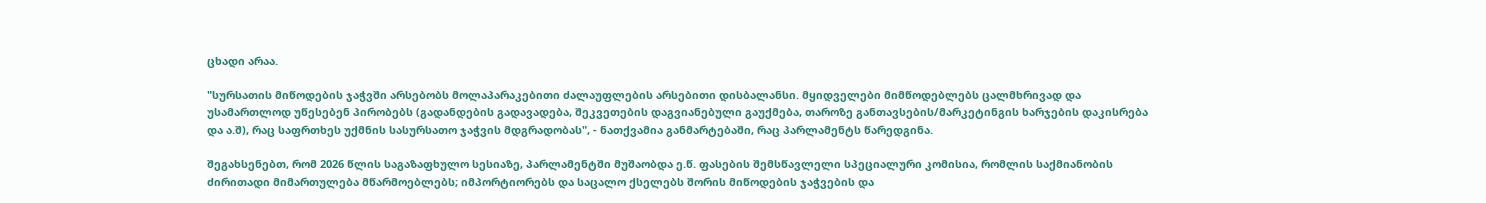ცხადი არაა.

"სურსათის მიწოდების ჯაჭვში არსებობს მოლაპარაკებითი ძალაუფლების არსებითი დისბალანსი. მყიდველები მიმწოდებლებს ცალმხრივად და უსამართლოდ უწესებენ პირობებს (გადანდების გადავადება, შეკვეთების დაგვიანებული გაუქმება, თაროზე განთავსების/მარკეტინგის ხარჯების დაკისრება და ა.შ), რაც საფრთხეს უქმნის სასურსათო ჯაჭვის მდგრადობას", - ნათქვამია განმარტებაში, რაც პარლამენტს წარედგინა.

შეგახსენებთ, რომ 2026 წლის საგაზაფხულო სესიაზე, პარლამენტში მუშაობდა ე.წ. ფასების შემსწავლელი სპეციალური კომისია, რომლის საქმიანობის ძირითადი მიმართულება მწარმოებლებს; იმპორტიორებს და საცალო ქსელებს შორის მიწოდების ჯაჭვების და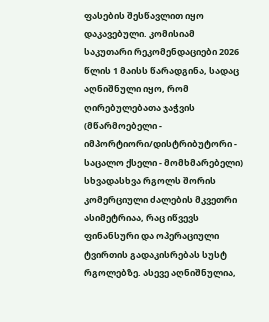ფასების შესწავლით იყო დაკავებული. კომისიამ საკუთარი რეკომენდაციები 2026 წლის 1 მაისს წარადგინა, სადაც აღნიშნული იყო, რომ ღირებულებათა ჯაჭვის (მწარმოებელი - იმპორტიორი/დისტრიბუტორი - საცალო ქსელი - მომხმარებელი) სხვადასხვა რგოლს შორის კომერციული ძალების მკვეთრი ასიმეტრიაა, რაც იწვევს ფინანსური და ოპერაციული ტვირთის გადაკისრებას სუსტ რგოლებზე. ასევე აღნიშნულია,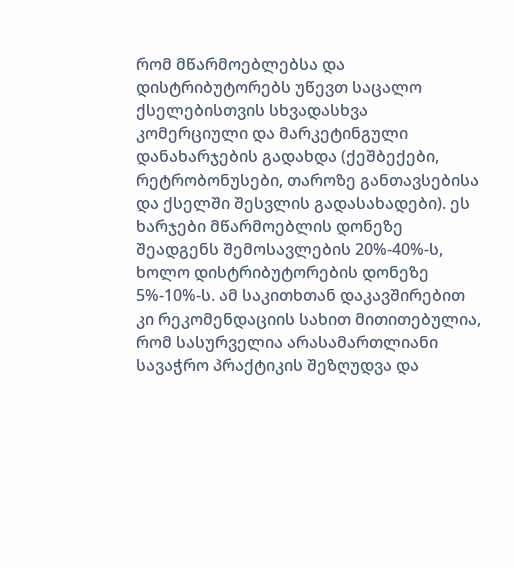რომ მწარმოებლებსა და დისტრიბუტორებს უწევთ საცალო ქსელებისთვის სხვადასხვა კომერციული და მარკეტინგული დანახარჯების გადახდა (ქეშბექები, რეტრობონუსები, თაროზე განთავსებისა და ქსელში შესვლის გადასახადები). ეს ხარჯები მწარმოებლის დონეზე შეადგენს შემოსავლების 20%-40%-ს, ხოლო დისტრიბუტორების დონეზე 5%-10%-ს. ამ საკითხთან დაკავშირებით კი რეკომენდაციის სახით მითითებულია, რომ სასურველია არასამართლიანი სავაჭრო პრაქტიკის შეზღუდვა და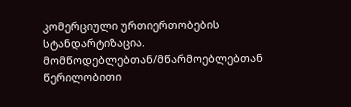კომერციული ურთიერთობების სტანდარტიზაცია. მომწოდებლებთან/მწარმოებლებთან წერილობითი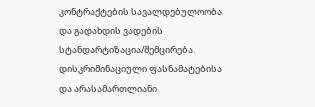კონტრაქტების სავალდებულოობა და გადახდის ვადების სტანდარტიზაცია/შემცირება. დისკრიმინაციული ფასნამატებისა და არასამართლიანი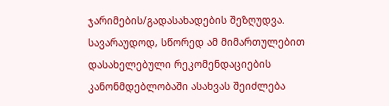ჯარიმების/გადასახადების შეზღუდვა. სავარაუდოდ, სწორედ ამ მიმართულებით დასახელებული რეკომენდაციების კანონმდებლობაში ასახვას შეიძლება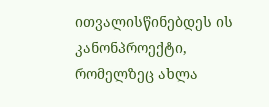ითვალისწინებდეს ის კანონპროექტი, რომელზეც ახლა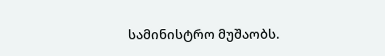სამინისტრო მუშაობს.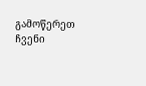გამოწერეთ ჩვენი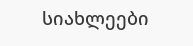სიახლეები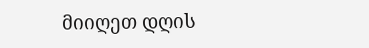მიიღეთ დღის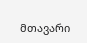მთავარი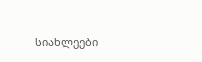სიახლეები